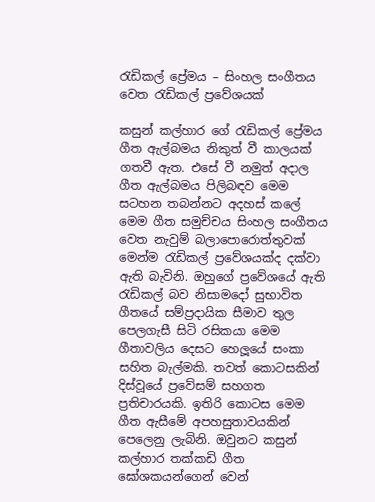රැඩිකල් ප්‍රේමය – සිංහල සංගීතය වෙත රැඩිකල් ප්‍රවේශයක්

කසුන් කල්හාර ගේ රැඩිකල් ප්‍රේමය ගීත ඇල්බමය නිකුත් වී කාලයක් ගතවී ඇත. එසේ වී නමුත් අදාල ගීත ඇල්බමය පිලිබඳව මෙම සටහන තබන්නට අදහස් කලේ මෙම ගීත සමුච්චය සිංහල සංගීතය වෙත නැවුම් බලාපොරොත්තුවක් මෙන්ම රැඩිකල් ප්‍රවේශයක්ද දක්වා ඇති බැවිනි. ඔහුගේ ප්‍රවේශයේ ඇති රැඩිකල් බව නිසාමදෝ සුභාවිත ගීතයේ සම්ප්‍රදායික සීමාව තුල පෙලගැසී සිටි රසිකයා මෙම ගීතාවලිය දෙසට හෙලූයේ සංකා සහිත බැල්මකි. තවත් කොටසකින් දිස්වූයේ ප්‍රවේසම් සහගත ප්‍රතිචාරයකි. ඉතිරි කොටස මෙම ගීත ඇසීමේ අපහසුතාවයකින් පෙ‍ලෙනු ලැබිනි. ඔවුනට කසුන් කල්හාර තක්කඩි ගීත ඝෝශකයන්ගෙන් වෙන්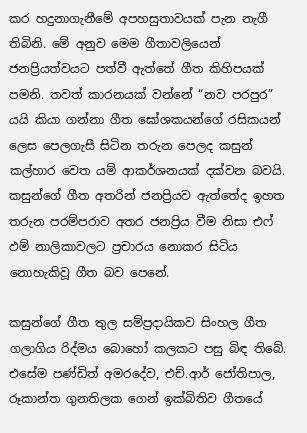කර හදුනාගැනීමේ අපහසුතාවයක් පැන නැගී තිබිනි. මේ අනුව මෙම ගීතාවලියෙන් ජනප්‍රියත්වයට පත්වී ඇත්තේ ගීත කිහිපයක් පමනි. තවත් කාරනයක් වන්නේ “නව පරපුර” යයි කියා ගන්නා ගීත ඝෝශකයන්ගේ රසිකයන් ලෙස පෙලගැසී සිටින තරුන පෙලද කසුන් කල්හාර වෙත යම් ආකර්ශනයක් දක්වන බවයි. කසුන්ගේ ගීත අතරින් ජනප්‍රියව ඇත්තේද ඉහත තරුන පරම්පරාව අතර ජනප්‍රිය වීම නිසා එෆ් ඵම් නාලිකාවලට ප්‍රචාරය නොකර සිටිය නොහැකිවූ ගීත බව පෙනේ.

කසුන්ගේ ගීත තුල සම්ප්‍රදායිකව සිංහල ගීත ගලාගිය රිද්මය බොහෝ කලකට පසු බිඳ තිබේ. එසේම පණ්ඩිත් අමරදේව, එච්.ආර් ජෝතිපාල, රූකාන්ත ගුනතිලක ගෙන් ඉක්බිතිව ගීතයේ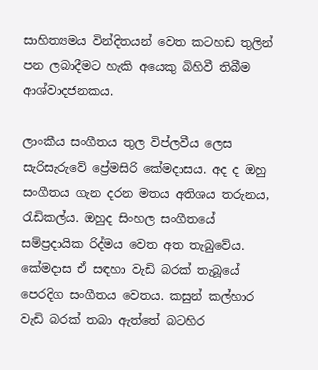සාහිත්‍යමය වින්දිතයන් වෙත කටහඩ තුලින් පන ලබාදීමට හැකි අයෙකු බිහිවී තිබීම ආශ්වාදජනකය.

ලාංකීය සංගීතය තුල විප්ලවීය ලෙස සැරිසැරුවේ ප්‍රේමසිරි කේමදාසය. අද ද ඔහු සංගීතය ගැන දරන මතය අතිශය තරුනය, රැඩිකල්ය. ඔහුද සිංහල සංගීතයේ සම්ප්‍රදායික රිද්මය වෙත අත තැබුවේය. කේමදාස ඒ සඳහා වැඩි බරක් තැබූයේ පෙරදිග සංගීතය වෙතය. කසුන් කල්හාර වැඩි බරක් තබා ඇත්තේ බටහිර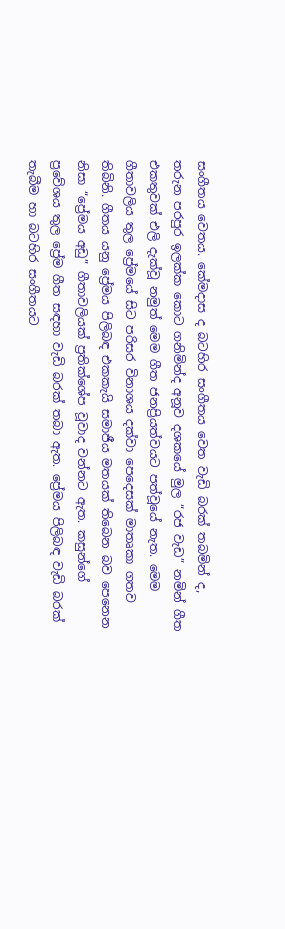සංගීතය වෙතය. කේමදාස ද බටහිර සංගීතය වෙත වැඩි බරක් තබමින් ද, තරුන පරපුර ඉලක්ක කොට ගනිමින්ද අනූව දශකයේ මුල “රජ වැඩ” නමින් ගීත එකතුවක් එලි දැක්වූ නමුත් මෙම ගීත ජනප්‍රියත්වයට පත්වූයේ නැත. මෙම ගීතාවලිය තුල ප්‍රේමයේ සිට පරිසර විනාශය දක්වා පෙදෙසක් මාතෘකා ගතව තිබිනි. ගීතය යනු ප්‍රේමය පිලිබඳ එකකැයි සමාජීය මතයක් තිබෙන බව පෙනෙන නිසා “ප්‍රේමය අඩු” ගීතාවලියක් ප්‍රතික්ශේප වූවාද වන්නට ඇත. කසුන්ගේ ප්‍රවේශය තුල ප්‍රේම ගීත සඳහා වැඩි බරක් තබා ඇත. ප්‍රේමය පිලිබඳ වැඩි බරක් තැබීම හා බටහිර සංගීතයට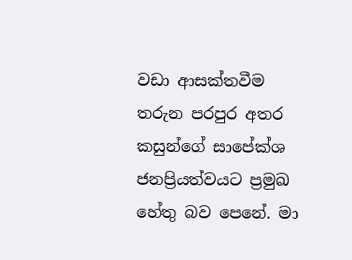වඩා ආසක්තවීම තරුන පරපුර අතර කසුන්ගේ සාපේක්ශ ජනප්‍රියත්වයට ප්‍රමුඛ හේතු බව පෙනේ. මා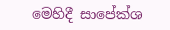මෙහිදී සාපේක්ශ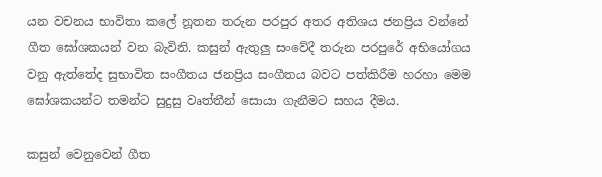යන වචනය භාවිතා කලේ නූතන තරුන පරපුර අතර අතිශය ජනප්‍රිය වන්නේ ගීත ඝෝශකයන් වන බැවිනි. කසුන් ඇතුලු සංවේදී තරුන පරපුරේ අභියෝගය වනු ඇත්තේද සුභාවිත සංගීතය ජනප්‍රිය සංගීතය බවට පත්කිරීම හරහා මෙම ඝෝශකයන්ට තමන්ට සුදුසු වෘත්තීන් සොයා ගැනීමට සහය දීමය.

කසුන් වෙනුවෙන් ගීත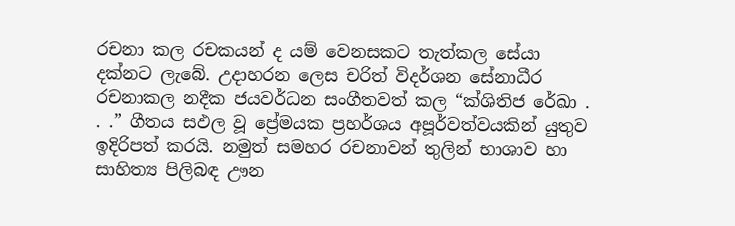රචනා කල රචකයන් ද යම් වෙනසකට තැත්කල සේයා දක්නට ලැබේ. උදාහරන ලෙස චරිත් විදර්ශන සේනාධීර රචනාකල නදීක ජයවර්ධන සංගීතවත් කල “ක්ශිතිජ රේඛා . . .” ගීතය සඵල වූ ප්‍රේමයක ප්‍රහර්ශය අපූර්වත්වයකින් යුතුව ඉදිරිපත් කරයි. නමුත් සමහර රචනාවන් තුලින් භාශාව හා සාහිත්‍ය පිලිබඳ ඌන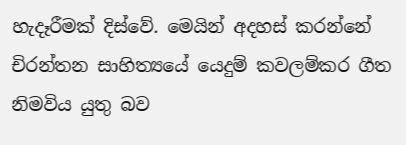හැදෑරීමක් දිස්වේ. මෙයින් අදහස් කරන්නේ චිරන්තන සාහිත්‍යයේ යෙදුම් කවලම්කර ගීත නිමවිය යුතු බව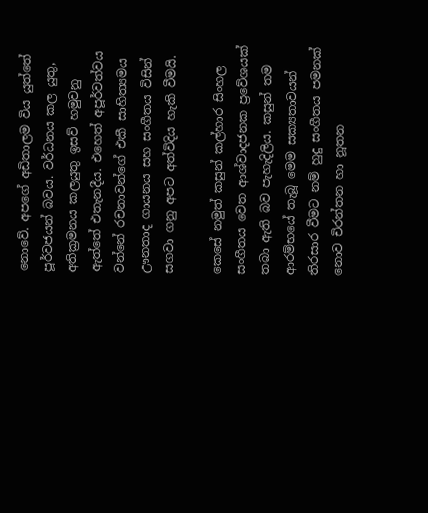නොවේ. අපගේ අඩිතාලම විය යුත්තේ පූර්වජයන් බවය. වර්ධනය කල යුතු, අතික්‍රමනය කලයුතු ඉසව් හමුවනු ඇත්තේ එතැනදීය. එහෙත් අපූර්වත්වය වන්නේ රචනාවන්ගේ එකී සාහිත්‍යමය ඌනතාද ගායනය සහ සංගීතය විසින් සගවා ගනු අපට අත්විදිය හැකි වීමයි.

කෙසේ නමුත් කසුන් කල්හාර සිංහල සංගීතය වෙත ආශ්වාදජනක ප්‍රවේශයක් තබා ඇති බව පැහැදිලිය. කසුන් තම ආරම්භයේ තැබූ මෙම සක්‍යතාවයන් තිරසාර වීමට නම් හුදු සංගීතය පමනක් නොව චිරන්තන හා නූතන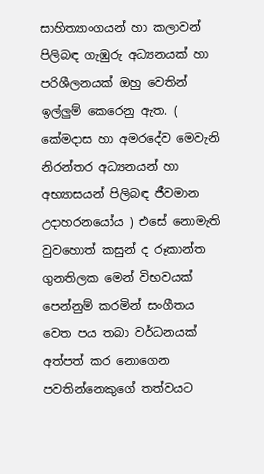සාහිත්‍යාංගයන් හා කලාවන් පිලිබඳ ගැඹුරු අධ්‍යනයක් හා පරිශීලනයක් ඔහු වෙතින් ඉල්ලුම් කෙරෙනු ඇත. ( කේමදාස හා අමරදේව මෙවැනි නිරන්තර අධ්‍යනයන් හා අභ්‍යාසයන් පිලිබඳ ජීවමාන උදාහරනයෝය ) එසේ නොමැති වුවහොත් කසුන් ද රූකාන්ත ගුනතිලක මෙන් විභවයක් පෙන්නුම් කරමින් සංගීතය වෙත පය තබා වර්ධනයක් අත්පත් කර නොගෙන පවතින්නෙකුගේ තත්වයට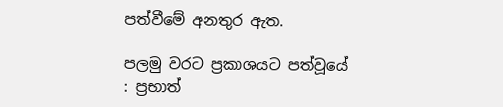පත්වීමේ අනතුර ඇත.

පලමු වරට ප්‍රකාශයට පත්වූයේ : ප්‍රභාත්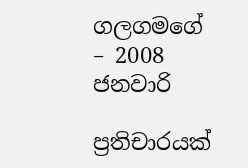ගලගමගේ – 2008 ජනවාරි

ප්‍රතිචාරයක්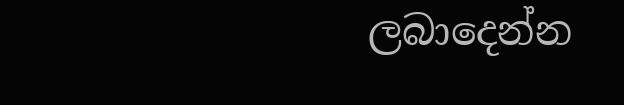ලබාදෙන්න